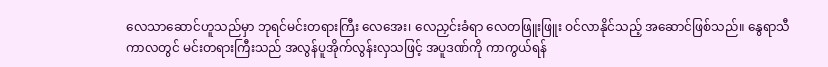လေသာဆောင်ဟူသည်မှာ ဘုရင်မင်းတရားကြီး လေအေး၊ လေညှင်းခံရာ လေတဖြူးဖြူး ဝင်လာနိုင်သည့် အဆောင်ဖြစ်သည်။ နွေရာသီကာလတွင် မင်းတရားကြီးသည် အလွန်ပူအိုက်လွန်းလှသဖြင့် အပူဒဏ်ကို ကာကွယ်ရန်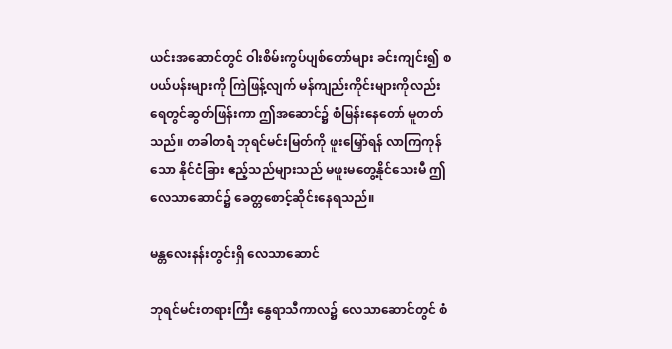ယင်းအဆောင်တွင် ဝါးစိမ်းကွပ်ပျစ်တော်များ ခင်းကျင်း၍ စပယ်ပန်းများကို ကြဲဖြန့်လျက် မန်ကျည်းကိုင်းများကိုလည်း ရေတွင်ဆွတ်ဖြန်းကာ ဤအဆောင်၌ စံမြန်းနေတော် မူတတ်သည်။ တခါတရံ ဘုရင်မင်းမြတ်ကို ဖူးမြှော်ရန် လာကြကုန်သော နိုင်ငံခြား ဧည့်သည်များသည် မဖူးမတွေ့နိုင်သေးမီ ဤလေသာဆောင်၌ ခေတ္တစောင့်ဆိုင်းနေရသည်။

မန္တလေးနန်းတွင်းရှိ လေသာဆောင်

ဘုရင်မင်းတရားကြီး နွေရာသီကာလ၌ လေသာဆောင်တွင် စံ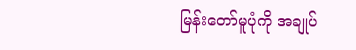မြန်းတော်မူပုံကို အချုပ်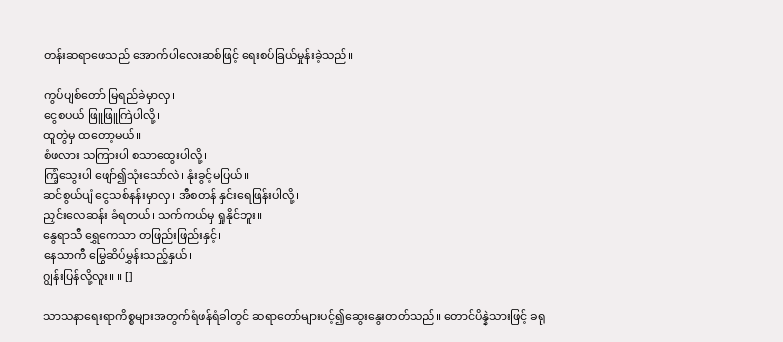တန်းဆရာဖေသည် အောက်ပါလေးဆစ်ဖြင့် ရေးစပ်ခြယ်မှုန်းခဲ့သည်။

ကွပ်ပျစ်တော် မြရည်ခဲမှာလှ၊
ငွေစပယ် ဖြူဖြူကြဲပါလို့၊
ထူတွဲမှ ထတော့မယ်။
စံဖလား သကြားပါ စသာထွေးပါလို့၊
ကြံ့သွေးပါ ဖျော်၍သုံးသော်လဲ၊ နုံးခွင့်မပြယ်။
ဆင်စွယ်ပျံ ငွေသစ်နန်းမှာလှ၊ အီစတန် နှင်းရေဖြန်းပါလို့၊
ညှင်းလေဆန်း ခံရတယ်၊ သက်ကယ်မှ ရှုနိုင်ဘူး။
နွေရာသီ ရွှေကေသာ တဖြည်းဖြည်းနှင့်၊
နေသာကီ မြွေဆိပ်မွှန်းသည့်နှယ်၊
ဂျွန်းပြန်လို့လူး။ ။ []

သာသနာရေးရာကိစ္စများအတွက်ရံဖန်ရံခါတွင် ဆရာတော်များပင့်၍ဆွေးနွေးတတ်သည်။ တောင်ပိန္နဲသားဖြင့် ခရု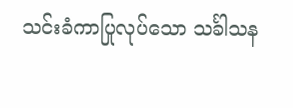သင်းခံကာပြုလုပ်သော သင်္ခါသန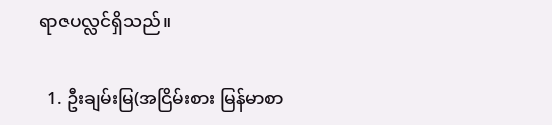ရာဇပလ္လင်ရှိသည်။

  1. ဦးချမ်းမြ(အငြိမ်းစား မြန်မာစာ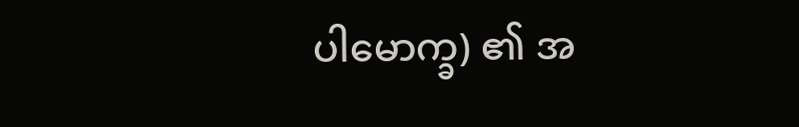ပါမောက္ခ) ၏ အ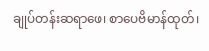ချုပ်တန်းဆရာဖေ၊ စာပေဗိမာန်ထုတ်၊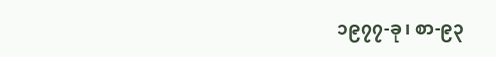၁၉၇၇-ခု၊ စာ-၉၃